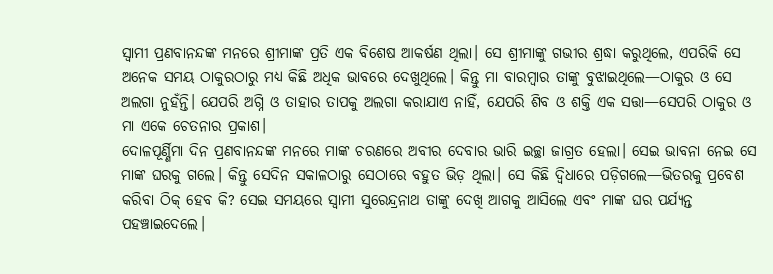ସ୍ୱାମୀ ପ୍ରଣବାନନ୍ଦଙ୍କ ମନରେ ଶ୍ରୀମାଙ୍କ ପ୍ରତି ଏକ ବିଶେଷ ଆକର୍ଷଣ ଥିଲା। ସେ ଶ୍ରୀମାଙ୍କୁ ଗଭୀର ଶ୍ରଦ୍ଧା କରୁଥିଲେ, ଏପରିକି ସେ ଅନେକ ସମୟ ଠାକୁରଠାରୁ ମଧ୍ୟ କିଛି ଅଧିକ ଭାବରେ ଦେଖୁଥିଲେ। କିନ୍ତୁ ମା ବାରମ୍ବାର ତାଙ୍କୁ ବୁଝାଇଥିଲେ—ଠାକୁର ଓ ସେ ଅଲଗା ନୁହଁନ୍ତି। ଯେପରି ଅଗ୍ନି ଓ ତାହାର ତାପକୁ ଅଲଗା କରାଯାଏ ନାହିଁ, ଯେପରି ଶିବ ଓ ଶକ୍ତି ଏକ ସତ୍ତା—ସେପରି ଠାକୁର ଓ ମା ଏକେ ଚେତନାର ପ୍ରକାଶ।
ଦୋଳପୂର୍ଣ୍ଣିମା ଦିନ ପ୍ରଣବାନନ୍ଦଙ୍କ ମନରେ ମାଙ୍କ ଚରଣରେ ଅବୀର ଦେବାର ଭାରି ଇଚ୍ଛା ଜାଗ୍ରତ ହେଲା। ସେଇ ଭାବନା ନେଇ ସେ ମାଙ୍କ ଘରକୁ ଗଲେ। କିନ୍ତୁ ସେଦିନ ସକାଳଠାରୁ ସେଠାରେ ବହୁତ ଭିଡ଼ ଥିଲା। ସେ କିଛି ଦ୍ୱିଧାରେ ପଡ଼ିଗଲେ—ଭିତରକୁ ପ୍ରବେଶ କରିବା ଠିକ୍ ହେବ କି? ସେଇ ସମୟରେ ସ୍ୱାମୀ ସୁରେନ୍ଦ୍ରନାଥ ତାଙ୍କୁ ଦେଖି ଆଗକୁ ଆସିଲେ ଏବଂ ମାଙ୍କ ଘର ପର୍ଯ୍ୟନ୍ତ ପହଞ୍ଚାଇଦେଲେ।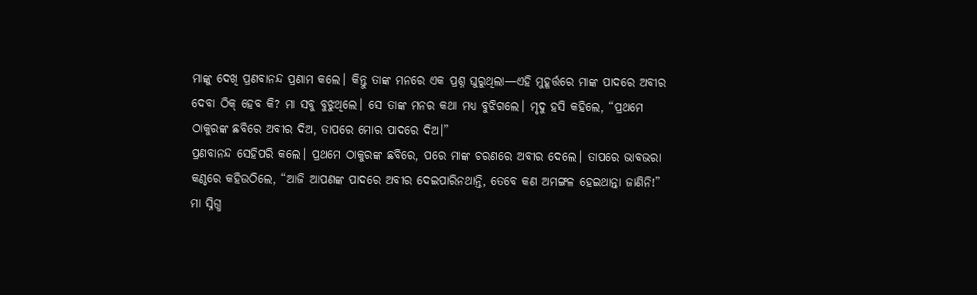ମାଙ୍କୁ ଦେଖି ପ୍ରଣବାନନ୍ଦ ପ୍ରଣାମ କଲେ। କିନ୍ତୁ ତାଙ୍କ ମନରେ ଏକ ପ୍ରଶ୍ନ ଘୁରୁଥିଲା—ଏହି ମୁହୂର୍ତ୍ତରେ ମାଙ୍କ ପାଦରେ ଅବୀର ଦେବା ଠିକ୍ ହେବ କି? ମା ସବୁ ବୁଝୁଥିଲେ। ସେ ତାଙ୍କ ମନର କଥା ମଧ୍ୟ ବୁଝିଗଲେ। ମୃଦୁ ହସି କହିଲେ, “ପ୍ରଥମେ ଠାକୁରଙ୍କ ଛବିରେ ଅବୀର ଦିଅ, ତାପରେ ମୋର ପାଦରେ ଦିଅ।”
ପ୍ରଣବାନନ୍ଦ ସେହିପରି କଲେ। ପ୍ରଥମେ ଠାକୁରଙ୍କ ଛବିରେ, ପରେ ମାଙ୍କ ଚରଣରେ ଅବୀର ଦେଲେ। ତାପରେ ଭାବଭରା କଣ୍ଠରେ କହିଉଠିଲେ, “ଆଜି ଆପଣଙ୍କ ପାଦରେ ଅବୀର ଦେଇପାରିନଥାନ୍ତି, ତେବେ କଣ ଅମଙ୍ଗଳ ହେଇଥାନ୍ତା ଜାଣିନି!”
ମା ସ୍ନିଗ୍ଧ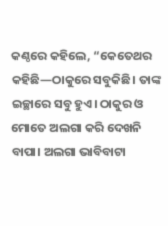କଣ୍ଠରେ କହିଲେ, “କେତେଥର କହିଛି—ଠାକୁରେ ସବୁକିଛି। ତାଙ୍କ ଇଚ୍ଛାରେ ସବୁ ହୁଏ। ଠାକୁର ଓ ମୋତେ ଅଲଗା କରି ଦେଖନି ବାପା। ଅଲଗା ଭାବିବାଟା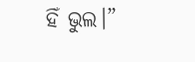ହିଁ ଭୁଲ।”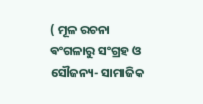( ମୂଳ ରଚନା ଵଂଗଳାରୁ ସଂଗ୍ରହ ଓ ସୌଜନ୍ୟ- ସାମାଜିକ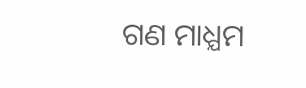ଗଣ ମାଧ୍ଯମ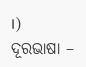।)
ଦୂରଭାଷା –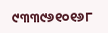୯୩୩୯୬୧୦୧୬୮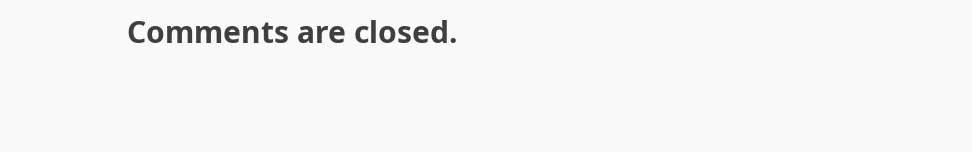Comments are closed.